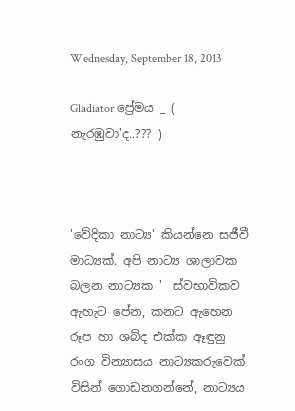Wednesday, September 18, 2013

Gladiator ප්‍රේමය _ ( නැරඹුවා'ද..??? )



'වේදිකා නාට්‍ය' කියන්නෙ සජීවී මාධ්‍යක්. අපි නාට්‍ය ශාලාවක බලන නාට්‍යක '  ස්වභාවිකව ඇහැට පේන, කනට ඇහෙන රූප හා ශබ්ද එක්ක ඈඳුනු රංග වින්‍යාසය නාට්‍යකරුවෙක් විසින් ගොඩනගන්නේ, නාට්‍යය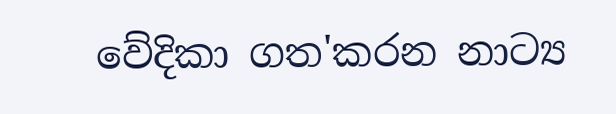වේදිකා ගත'කරන නාට්‍ය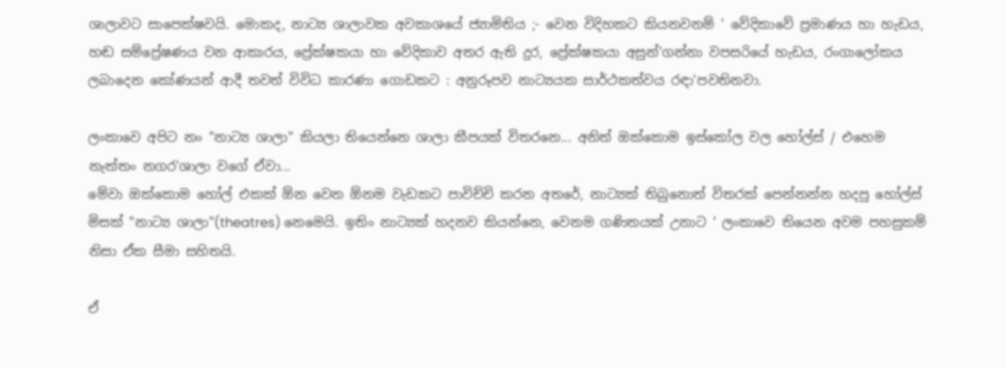ශාලාවට සාපෙක්ෂවයි. මොකද, නාට්‍ය ශාලාවක අවකාශයේ ජ්‍යාමිතිය ;- වෙන විදිහකට කියනවනම් ' වේදිකාවේ ප්‍රමාණය හා හැඩය, හඬ සම්ප්‍රේෂණය වන ආකාරය, ප්‍රේක්ෂකයා හා වේදිකාව අතර ඇති දුර, ප්‍රේක්ෂකයා අසුන්'ගන්නා වපසරියේ හැඩය, රංගාලෝකය ලබාදෙන කෝණයන් ආදී තවත් විවිධ කාරණා ගොඩකට : අනුරූපව නාට්‍යයක සාර්ථකත්වය රඳා'පවතිනවා.

ලංකාවෙ අපිට නං "නාට්‍ය ශාලා" කියලා තියෙන්නෙ ශාලා කීපයක් විතරනෙ... අනිත් ඔක්කොම ඉස්කෝල වල හෝල්ස් / එහෙම නැත්තං නගර'ශාලා වගේ ඒවා...
මේවා ඔක්කොම හෝල් එකක් ඕන වෙන ඕනම වැඩකට පාවිච්චි කරන අතරේ, නාට්‍යක් තිබුනොත් විතරක් පෙන්නන්න හදපු හෝල්ස් මිසක් "නාට්‍ය ශාලා"(theatres) නෙමෙයි. ඉතිං නාට්‍යක් හදනව කියන්නෙ, වෙනම ගණිතයක් උනාට ' ලංකාවෙ තියෙන අවම පහසුකම් නිසා ඒක සීමා සහිතයි.

ඒ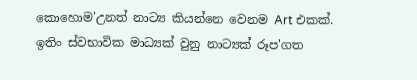කොහොම'උනත් නාට්‍ය කියන්නෙ වෙනම Art එකක්. ඉතිං ස්වභාවික මාධ්‍යක් වුනු නාට්‍යක් රූප'ගත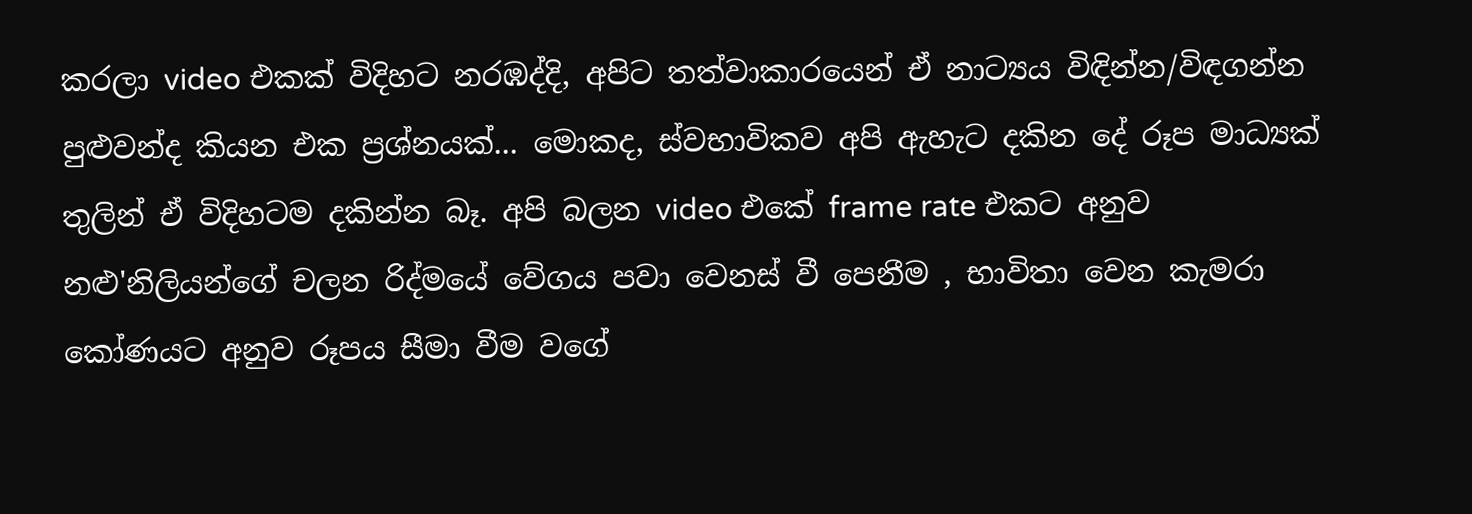කරලා video එකක් විදිහට නරඹද්දි, අපිට තත්වාකාරයෙන් ඒ නාට්‍යය විඳින්න/විඳගන්න පුළුවන්ද කියන එක ප්‍රශ්නයක්... මොකද, ස්වභාවිකව අපි ඇහැට දකින දේ රූප මාධ්‍යක් තුලින් ඒ විදිහටම දකින්න බෑ. අපි බලන video එකේ frame rate එකට අනුව නළු'නිලියන්ගේ චලන රිද්මයේ වේගය පවා වෙනස් වී පෙනීම , භාවිතා වෙන කැමරා කෝණයට අනුව රූපය සීමා වීම වගේ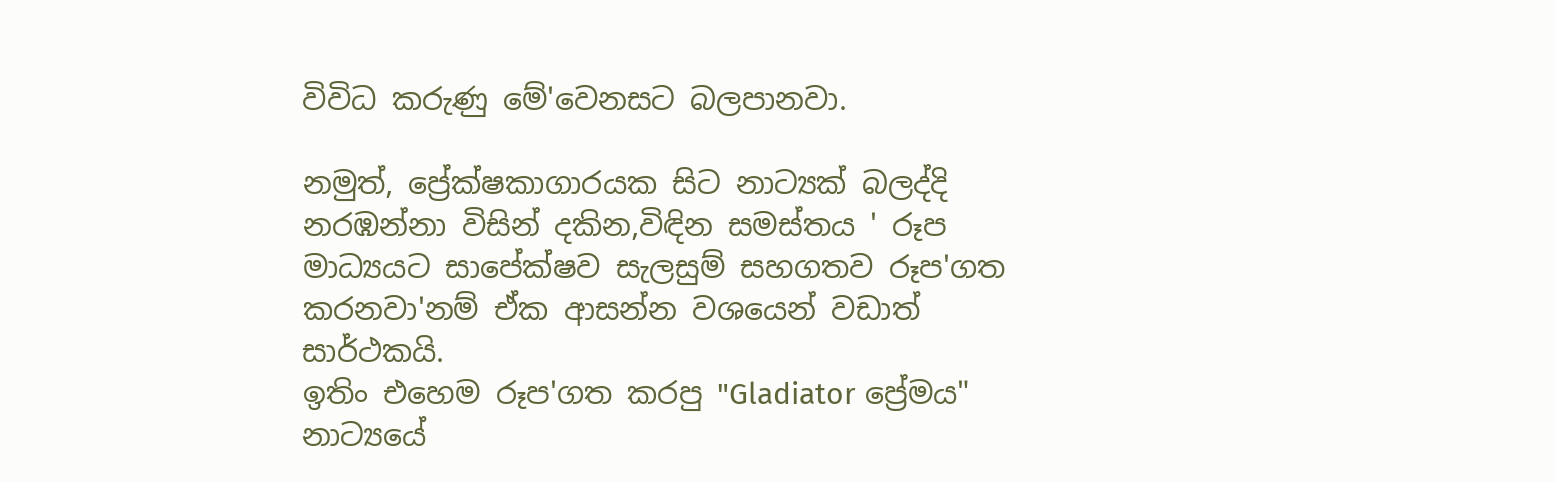විවිධ කරුණු මේ'වෙනසට බලපානවා.

නමුත්, ප්‍රේක්ෂකාගාරයක සිට නාට්‍යක් බලද්දි නරඹන්නා විසින් දකින,විඳින සමස්තය ' රූප මාධ්‍යයට සාපේක්ෂව සැලසුම් සහගතව රූප'ගත කරනවා'නම් ඒක ආසන්න වශයෙන් වඩාත් සාර්ථකයි.
ඉතිං එහෙම රූප'ගත කරපු "Gladiator ප්‍රේමය" නාට්‍යයේ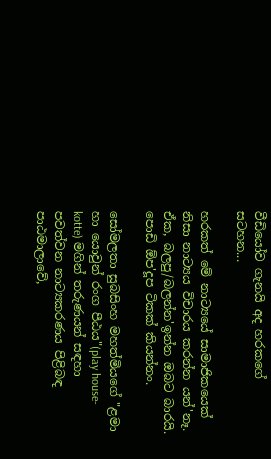වීඩියෝව ගැනයි අද හරකගේ සටහන...

හරකත් මේ නාට්‍යයේ සාමාජිකයෙක් නිසා නාට්‍යය විචාරය කරන්න යන්'නෑ.
ඒක, බලපු/බලන්න'ඉන්න ඔබට බාරයි. පොඩි ඕප'දූප ටිකක් කියන්නං.

සෝමලතා සුබසිංහ මහත්මියගේ "ළමා හා යොවුන් රංග පීඨය"(play house-kotte) මගින් තරුණයන් සඳහා පවත්වන නාට්‍යකරණය පිළිබඳ පාඨමාලාවේ,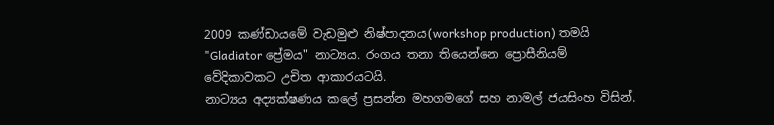2009 කණ්ඩායමේ වැඩමුළු නිෂ්පාදනය(workshop production) තමයි "Gladiator ප්‍රේමය" නාට්‍යය. රංගය තනා තියෙන්නෙ ප්‍රොසීනියම් වේදිකාවකට උචිත ආකාරයටයි.
නාට්‍යය අද්‍යක්ෂණය කලේ ප්‍රසන්න මහගමගේ සහ නාමල් ජයසිංහ විසින්.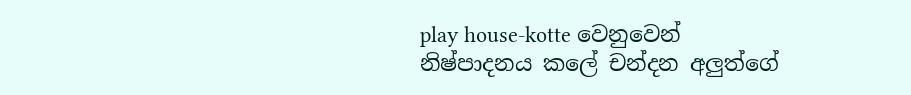play house-kotte වෙනුවෙන් නිෂ්පාදනය කලේ චන්දන අලුත්ගේ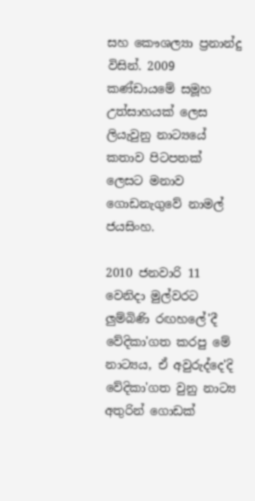සහ කෞශල්‍යා ප්‍රනාන්දු විසින්. 2009 කණ්ඩායමේ සමූහ උත්සාහයක් ලෙස ලියැවුනු නාට්‍යයේ කතාව පිටපතක් ලෙසට මනාව ගොඩනැගුවේ නාමල් ජයසිංහ.

2010 ජනවාරි 11 වෙනිදා මුල්වරට ලුම්බිණි රඟහලේ'දී වේදිකා'ගත කරපු මේ නාට්‍යය, ඒ අවුරුද්දෙ'දි වේදිකා'ගත වුනු නාට්‍ය අතුරින් ගොඩක්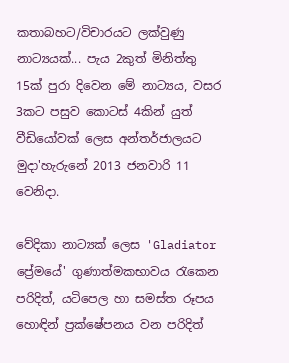කතාබහට/විචාරයට ලක්වුණු නාට්‍යයක්... පැය 2කුත් මිනිත්තු 15ක් පුරා දිවෙන මේ නාට්‍යය, වසර 3කට පසුව කොටස් 4කින් යුත් වීඩියෝවක් ලෙස අන්තර්ජාලයට මුදා'හැරුනේ 2013 ජනවාරි 11 වෙනිදා.

වේදිකා නාට්‍යක් ලෙස 'Gladiator ප්‍රේමයේ' ගුණාත්මකභාවය ‍රැකෙන පරිදිත්, යටිපෙල හා සමස්ත රූපය හොඳින් ප්‍රක්ෂේපනය වන පරිදිත්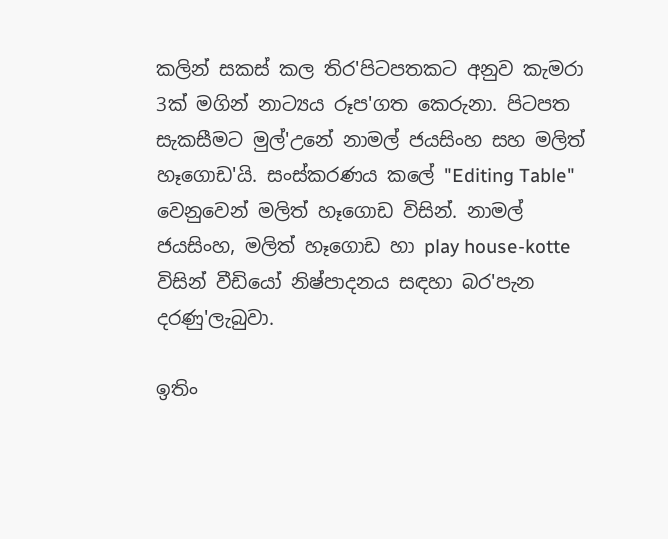කලින් සකස් කල තිර'පිටපතකට අනුව කැමරා 3ක් මගින් නාට්‍යය රූප'ගත කෙරුනා. පිටපත සැකසීමට මුල්'උනේ නාමල් ජයසිංහ සහ මලිත් හෑගොඩ'යි. සංස්කරණය කලේ "Editing Table" වෙනුවෙන් මලිත් හෑගොඩ විසින්. නාමල් ජයසිංහ, මලිත් හෑගොඩ හා play house-kotte විසින් වීඩියෝ නිෂ්පාදනය සඳහා බර'පැන දරණු'ලැබුවා.

ඉතිං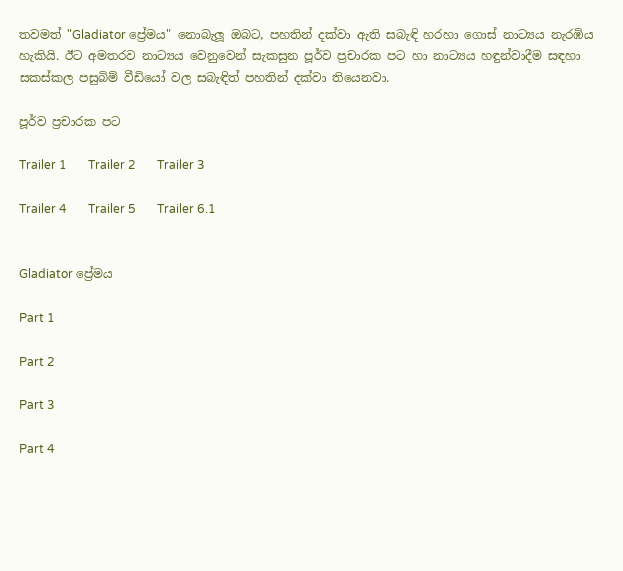තවමත් "Gladiator ප්‍රේමය" නොබැලූ ඔබට, පහතින් දක්වා ඇති සබැඳි හරහා ගොස් නාට්‍යය නැරඹිය හැකියි. ඊට අමතරව නාට්‍යය වෙනුවෙන් සැකසුන පූර්ව ප්‍රචාරක පට හා නාට්‍යය හඳුන්වාදීම සඳහා සකස්කල පසුබිම් වීඩියෝ වල සබැඳිත් පහතින් දක්වා තියෙනවා.

පූර්ව ප්‍රචාරක පට

Trailer 1       Trailer 2       Trailer 3

Trailer 4       Trailer 5       Trailer 6.1


Gladiator ප්‍රේමය

Part 1

Part 2

Part 3

Part 4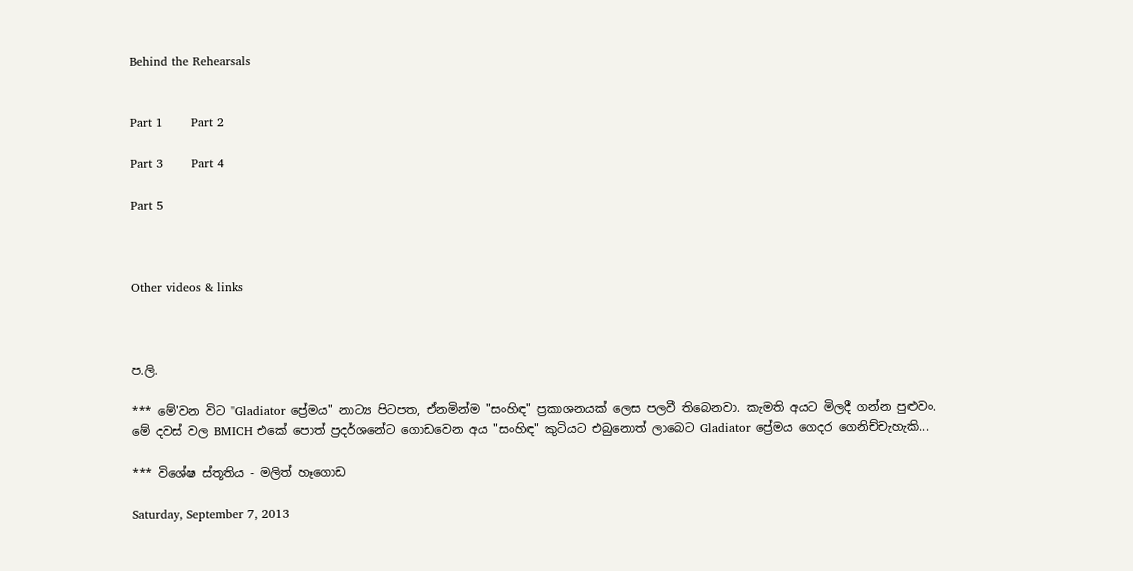Behind the Rehearsals


Part 1       Part 2

Part 3       Part 4

Part 5



Other videos & links



ප.ලි.

*** මේ'වන විට "Gladiator ප්‍රේමය" නාට්‍ය පිටපත, ඒනමින්ම "සංහිඳ" ප්‍රකාශනයක් ලෙස පලවී තිබෙනවා. කැමති අයට මිලදී ගන්න පුළුවං.
මේ දවස් වල BMICH එකේ පොත් ප්‍රදර්ශනේට ගොඩවෙන අය "සංහිඳ" කුටියට එබුනොත් ලාබෙට Gladiator ප්‍රේමය ගෙදර ගෙනිච්චැහැකි...

*** විශේෂ ස්තූතිය - මලිත් හෑගොඩ

Saturday, September 7, 2013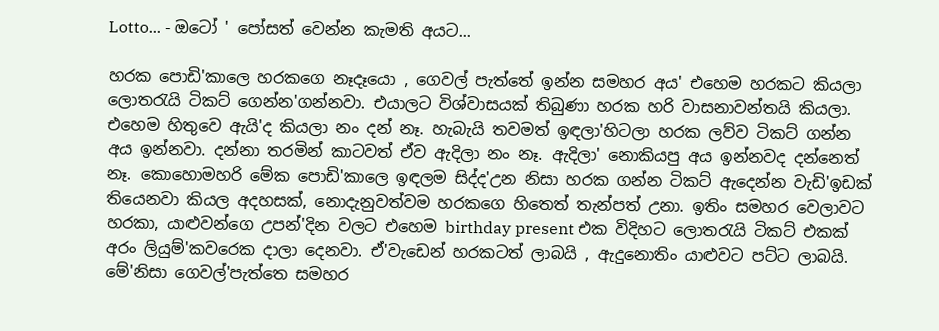Lotto... - ඔටෝ ' පෝසත් වෙන්න කැමති අයට...

හරක පොඩි'කාලෙ හරකගෙ නෑදෑයො , ගෙවල් පැත්තේ ඉන්න සමහර අය' එහෙම හරකට කියලා ලොත‍රැයි ටිකට් ගෙන්න'ගන්නවා. එයාලට විශ්වාසයක් තිබුණා හරක හරි වාසනාවන්තයි කියලා. එහෙම හිතුවෙ ඇයි'ද කියලා නං දන් නෑ. හැබැයි තවමත් ඉඳලා'හිටලා හරක ලව්ව ටිකට් ගන්න අය ඉන්නවා. දන්නා තරමින් කාටවත් ඒව ඇදිලා නං නෑ. ඇදිලා' නොකියපු අය ඉන්නවද දන්නෙත් නෑ. කොහොමහරි මේක පොඩි'කාලෙ ඉඳලම සිද්ද'උන නිසා හරක ගන්න ටිකට් ඇදෙන්න වැඩි'ඉඩක් තියෙනවා කියල අදහසක්, නොදැනුවත්වම හරකගෙ හිතෙත් තැන්පත් උනා. ඉතිං සමහර වෙලාවට හරකා, යාළුවන්ගෙ උපන්'දින වලට එහෙම birthday present එක විදිහට ලොත‍රැයි ටිකට් එකක් අරං ලියුම්'කවරෙක දාලා දෙනවා. ඒ'වැඩෙන් හරකටත් ලාබයි , ඇදුනොතිං යාළුවට පට්ට ලාබයි. මේ'නිසා ගෙවල්'පැත්තෙ සමහර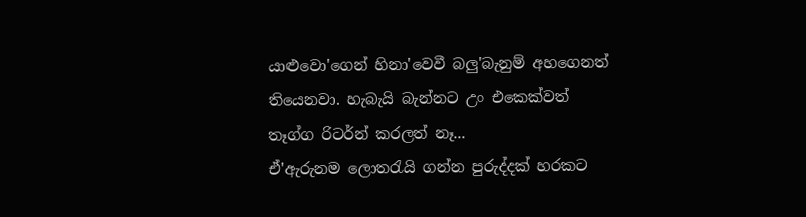යාළුවො'ගෙන් හිනා'වෙවී බලු'බැනුම් අහගෙනත් තියෙනවා. හැබැයි බැන්නට උං එකෙක්වත් තෑග්ග රිටර්න් කරලත් නෑ...
ඒ'ඇරුනම ලොත‍රැයි ගන්න පුරුද්දක් හරකට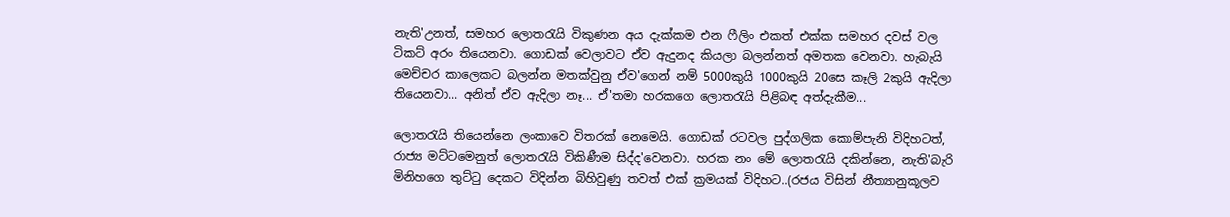නැති'උනත්, සමහර ලොත‍රැයි විකුණන අය දැක්කම එන ෆීලිං එකත් එක්ක සමහර දවස් වල ටිකට් අරං තියෙනවා. ගොඩක් වෙලාවට ඒව ඇදුනද කියලා බලන්නත් අමතක වෙනවා. හැබැයි මෙච්චර කාලෙකට බලන්න මතක්වුනු ඒව'ගෙන් නම් 5000කුයි 1000කුයි 20සෙ කෑලි 2කුයි ඇදිලා තියෙනවා... අනිත් ඒව ඇදිලා නෑ... ඒ'තමා හරකගෙ ලොත‍රැයි පිළිබඳ අත්දැකීම...

ලොත‍රැයි තියෙන්නෙ ලංකාවෙ විතරක් නෙමෙයි. ගොඩක් රටවල පුද්ගලික කොම්පැනි විදිහටත්, රාජ්‍ය මට්ටමෙනුත් ලොත‍රැයි විකිණීම සිද්ද'වෙනවා. හරක නං මේ ලොත‍රැයි දකින්නෙ, නැති'බැරි මිනිහගෙ තුට්‍ටු දෙකට විදින්න බිහිවුණු තවත් එක් ක්‍රමයක් විදිහට..(රජය විසින් නීත්‍යානුකූලව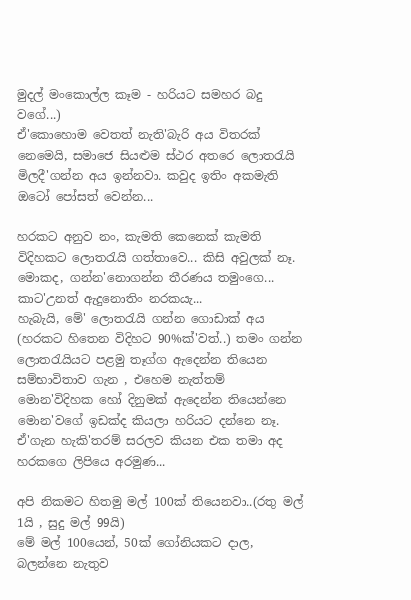මුදල් මංකොල්ල කෑම - හරියට සමහර බදු වගේ...)
ඒ'කොහොම වෙතත් නැති'බැරි අය විතරක් නෙමෙයි, සමාජෙ සියළුම ස්ථර අතරෙ ලොත‍රැයි මිලදී'ගන්න අය ඉන්නවා. කවුද ඉතිං අකමැති ඔටෝ පෝසත් වෙන්න...

හරකට අනුව නං, කැමති කෙනෙක් කැමති විදිහකට ලොත‍රැයි ගත්තාවෙ... කිසි අවුලක් නෑ. මොකද, ගන්න'නොගන්න තීරණය තමුංගෙ... කාට'උනත් ඇදුනොතිං නරකයැ...
හැබැයි, මේ' ලොත‍රැයි ගන්න ගොඩාක් අය (හරකට හිතෙන විදිහට 90%ක්'වත්..) තමං ගන්න ලොත‍රැයියට පළමු තෑග්ග ඇදෙන්න තියෙන සම්භාවිතාව ගැන , එහෙම නැත්තම් මොන'විදිහක හෝ දිනුමක් ඇදෙන්න තියෙන්නෙ මොන'වගේ ඉඩක්ද කියලා හරියට දන්නෙ නෑ. ඒ'ගැන හැකි'තරම් සරලව කියන එක තමා අද හරකගෙ ලිපියෙ අරමුණ...

අපි නිකමට හිතමු මල් 100ක් තියෙනවා..(රතු මල් 1යි , සුදු මල් 99යි)
මේ මල් 100යෙන්, 50ක් ගෝනියකට දාල, බලන්නෙ නැතුව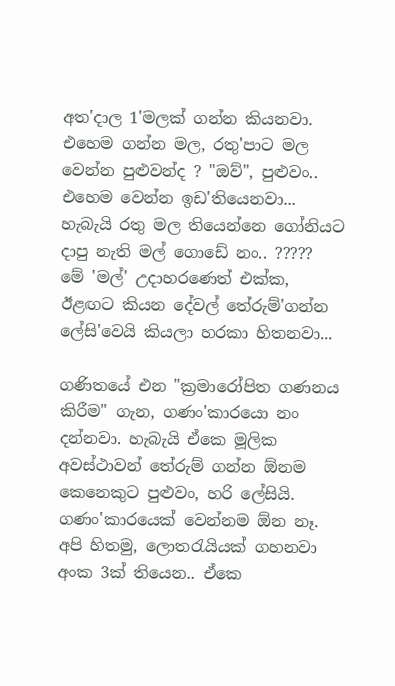අත'දාල 1'මලක් ගන්න කියනවා. එහෙම ගන්න මල, රතු'පාට මල වෙන්න පුළුවන්ද ? "ඔව්", පුළුවං.. එහෙම වෙන්න ඉඩ'තියෙනවා... හැබැයි රතු මල තියෙන්නෙ ගෝනියට දාපු නැති මල් ගොඩේ නං.. ?????
මේ 'මල්' උදාහරණෙත් එක්ක, ඊළඟට කියන දේවල් තේරුම්'ගන්න ලේසි'වෙයි කියලා හරකා හිතනවා...

ගණිතයේ එන "ක්‍රමාරෝපිත ගණනය කිරීම" ගැන, ගණං'කාරයො නං දන්නවා. හැබැයි ඒකෙ මූලික අවස්ථාවන් තේරුම් ගන්න ඕනම කෙනෙකුට පුළුවං, හරි ලේසියි. ගණං'කාරයෙක් වෙන්නම ඕන නෑ.
අපි හිතමු, ලොත‍රැයියක් ගහනවා අංක 3ක් තියෙන.. ඒකෙ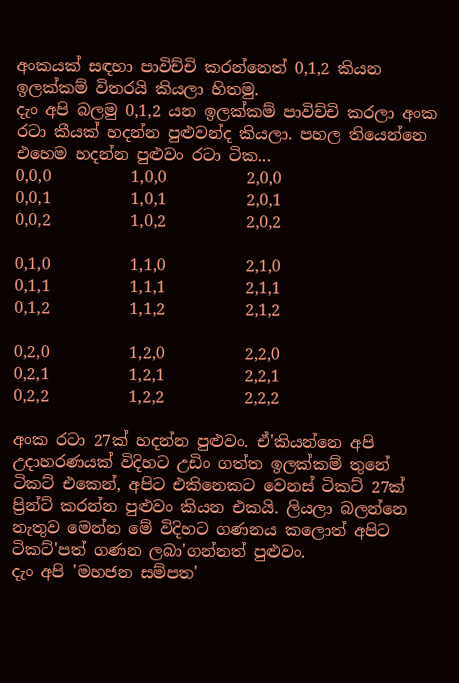අංකයක් සඳහා පාවිච්චි කරන්නෙත් 0,1,2 කියන ඉලක්කම් විතරයි කියලා හිතමු.
දැං අපි බලමු 0,1,2 යන ඉලක්කම් පාවිච්චි කරලා අංක රටා කීයක් හදන්න පුළුවන්ද කියලා. පහල තියෙන්නෙ එහෙම හදන්න පුළුවං රටා ටික...
0,0,0          1,0,0          2,0,0
0,0,1          1,0,1          2,0,1
0,0,2          1,0,2          2,0,2

0,1,0          1,1,0          2,1,0
0,1,1          1,1,1          2,1,1
0,1,2          1,1,2          2,1,2

0,2,0          1,2,0          2,2,0
0,2,1          1,2,1          2,2,1
0,2,2          1,2,2          2,2,2

අංක රටා 27ක් හදන්න පුළුවං. ඒ'කියන්නෙ අපි උදාහරණයක් විදිහට උඩිං ගත්ත ඉලක්කම් තුනේ ටිකට් එකෙන්, අපිට එකිනෙකට වෙනස් ටිකට් 27ක් ප්‍රින්ට් කරන්න පුළුවං කියන එකයි. ලියලා බලන්නෙ නැතුව මෙන්න මේ විදිහට ගණනය කලොත් අපිට ටිකට්'පත් ගණන ලබා'ගන්නත් පුළුවං.
දැං අපි 'මහජන සම්පත'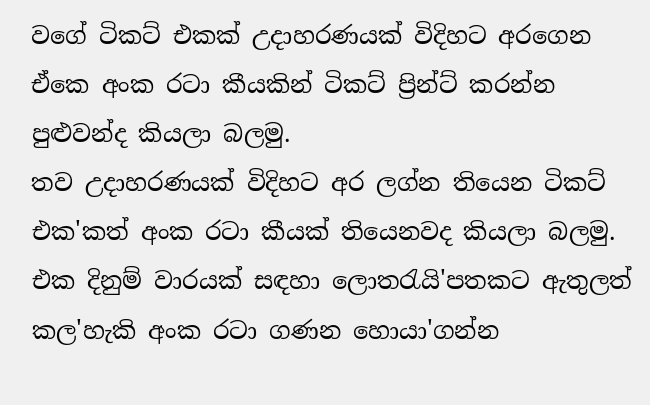වගේ ටිකට් එකක් උදාහරණයක් විදිහට අරගෙන ඒකෙ අංක රටා කීයකින් ටිකට් ප්‍රින්ට් කරන්න පුළුවන්ද කියලා බලමු.
තව උදාහරණයක් විදිහට අර ලග්න තියෙන ටිකට් එක'කත් අංක රටා කීයක් තියෙනවද කියලා බලමු.
එක දිනුම් වාරයක් සඳහා ලොත‍රැයි'පතකට ඇතුලත් කල'හැකි අංක රටා ගණන හොයා'ගන්න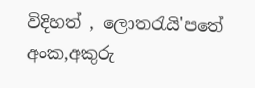විදිහත් , ලොත‍රැයි'පතේ අංක,අකුරු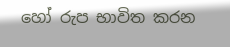හෝ රුප භාවිත කරන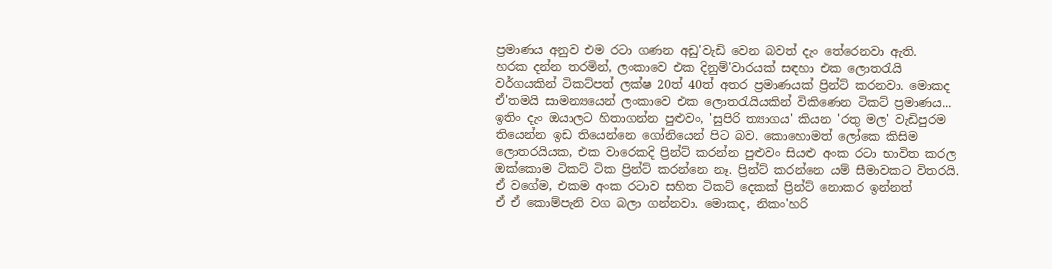ප්‍රමාණය අනුව එම රටා ගණන අඩු'වැඩි වෙන බවත් දැං තේරෙනවා ඇති.
හරක දන්න තරමින්, ලංකාවෙ එක දිනුම්'වාරයක් සඳහා එක ලොත‍රැයි වර්ගයකින් ටිකට්පත් ලක්ෂ 20ත් 40ත් අතර ප්‍රමාණයක් ප්‍රින්ට් කරනවා. මොකද ඒ'තමයි සාමන්‍යයෙන් ලංකාවෙ එක ලොත‍රැයියකින් විකිණෙන ටිකට් ප්‍රමාණය... ඉතිං දැං ඔයාලට හිතාගන්න පුළුවං, 'සුපිරි ත්‍යාගය' කියන 'රතු මල' වැඩිපුරම තියෙන්න ඉඩ තියෙන්නෙ ගෝනියෙන් පිට බව. කොහොමත් ලෝකෙ කිසිම ලොතරයියක, එක වාරෙකදි ප්‍රින්ට් කරන්න පුළුවං සියළු අංක රටා භාවිත කරල ඔක්කොම ටිකට් ටික ප්‍රින්ට් කරන්නෙ නෑ. ප්‍රින්ට් කරන්නෙ යම් සීමාවකට විතරයි. ඒ වගේම, එකම අංක රටාව සහිත ටිකට් දෙකක් ප්‍රින්ට් නොකර ඉන්නත්
ඒ ඒ කොම්පැනි වග බලා ගන්නවා. මොකද, නිකං'හරි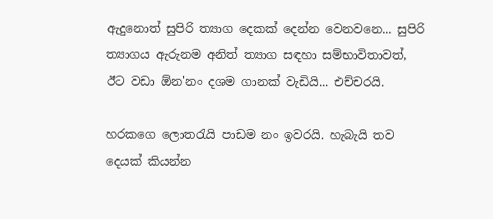ඇදුනොත් සුපිරි ත්‍යාග දෙකක් දෙන්න වෙනවනෙ... සුපිරි ත්‍යාගය ඇරුනම අනිත් ත්‍යාග සඳහා සම්භාවිතාවත්, ඊට වඩා ඕන'නං දශම ගානක් වැඩියි... එච්චරයි.

හරකගෙ ලොත‍රැයි පාඩම නං ඉවරයි. හැබැයි තව දෙයක් කියන්න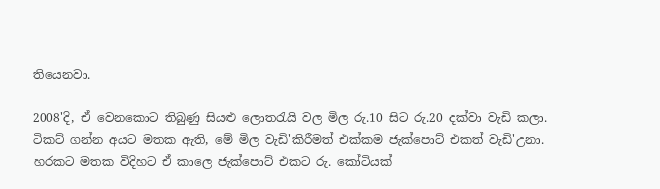තියෙනවා.

2008'දි, ඒ වෙනකොට තිබුණු සියළු ලොත‍රැයි වල මිල රු.10 සිට රු.20 දක්වා වැඩි කලා. ටිකට් ගන්න අයට මතක ඇති, මේ මිල වැඩි'කිරීමත් එක්කම ජැක්පොට් එකත් වැඩි'උනා. හරකට මතක විදිහට ඒ කාලෙ ජැක්පොට් එකට රු. කෝටියක්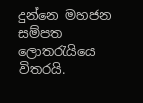දුන්නෙ මහජන සම්පත ලොත‍රැයියෙ විතරයි.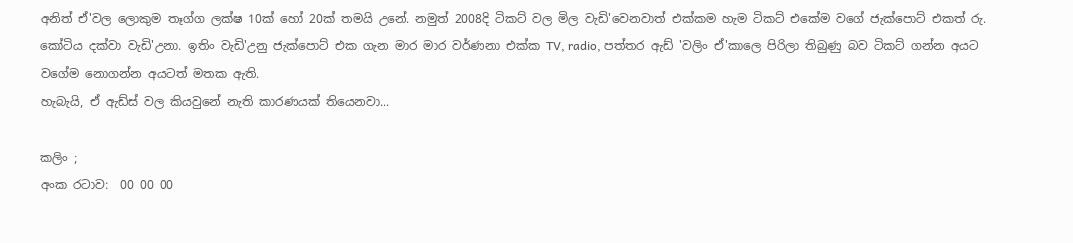අනිත් ඒ'වල ලොකුම තෑග්ග ලක්ෂ 10ක් හෝ 20ක් තමයි උනේ. නමුත් 2008දි ටිකට් වල මිල වැඩි'වෙනවාත් එක්කම හැම ටිකට් එකේම වගේ ජැක්පොට් එකත් රු. කෝටිය දක්වා වැඩි'උනා. ඉතිං වැඩි'උනු ජැක්පොට් එක ගැන මාර මාර වර්ණනා එක්ක TV, radio, පත්තර ඇඩ් 'වලිං ඒ'කාලෙ පිරිලා තිබුණු බව ටිකට් ගන්න අයට වගේම නොගන්න අයටත් මතක ඇති.
හැබැයි, ඒ ඇඩ්ස් වල කියවුනේ නැති කාරණයක් තියෙනවා...

කලිං ;
අංක රටාව:  00 00 00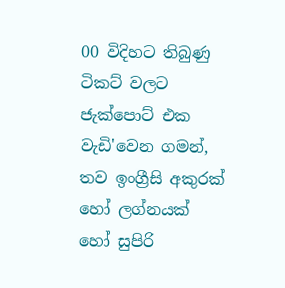00 විදිහට තිබුණු ටිකට් වලට ජැක්පොට් එක වැඩි'වෙන ගමන්, තව ඉංග්‍රීසි අකුරක් හෝ ලග්නයක් හෝ සුපිරි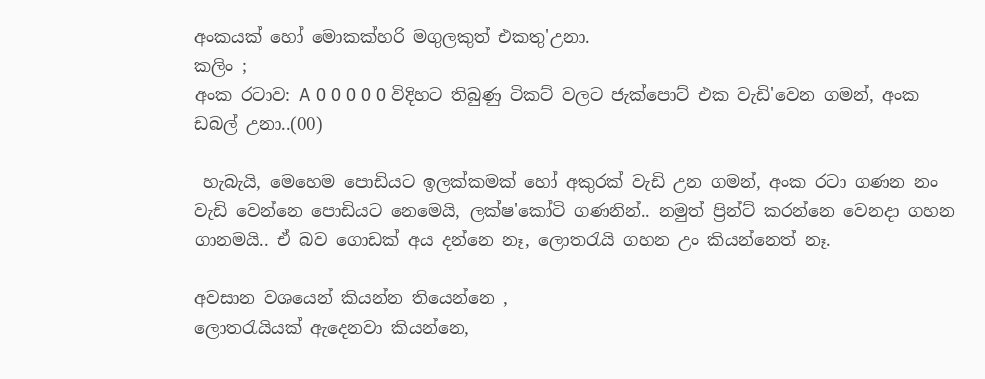අංකයක් හෝ මොකක්හරි මගුලකුත් එකතු'උනා.
කලිං ;
අංක රටාව: A 0 0 0 0 0 විදිහට තිබුණු ටිකට් වලට ජැක්පොට් එක වැඩි'වෙන ගමන්, අංක ඩබල් උනා..(00)

 හැබැයි, මෙහෙම පොඩියට ඉලක්කමක් හෝ අකුරක් වැඩි උන ගමන්, අංක රටා ගණන නං වැඩි වෙන්නෙ පොඩියට නෙමෙයි, ලක්ෂ'කෝටි ගණනින්.. නමුත් ප්‍රින්ට් කරන්නෙ වෙනදා ගහන ගානමයි.. ඒ බව ගොඩක් අය දන්නෙ නෑ, ලොත‍රැයි ගහන උං කියන්නෙත් නෑ.

අවසාන වශයෙන් කියන්න තියෙන්නෙ ,
ලොත‍රැයියක් ඇදෙනවා කියන්නෙ,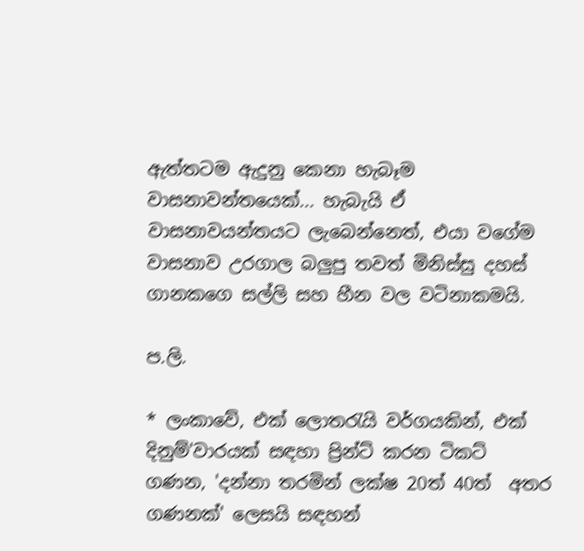ඇත්තටම ඇදුනු කෙනා හැබෑම වාසනාවන්තයෙක්... හැබැයි ඒ වාසනාවයන්තයට ලැබෙන්නෙත්, එයා වගේම වාසනාව උරගාල බලුපු තවත් මිනිස්සු දහස් ගානකගෙ සල්ලි සහ හීන වල වටිනාකමයි.

ප.ලි.

* ලංකාවේ, එක් ලොත‍රැයි වර්ගයකින්, එක් දිනුම්'වාරයක් සඳහා ප්‍රින්ට් කරන ටිකට් ගණන, 'දන්නා තරමින් ලක්ෂ 20ත් 40ත්  අතර ගණනක්' ලෙසයි සඳහන්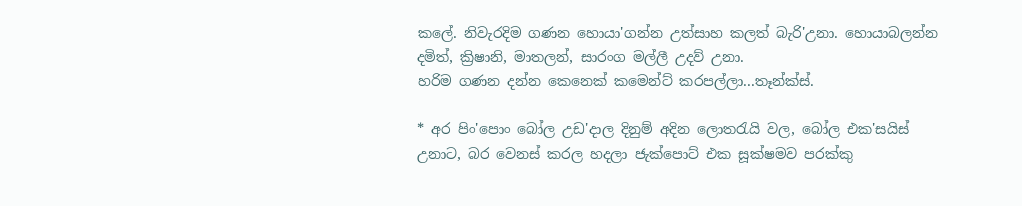කලේ. නිවැරදිම ගණන හොයා'ගන්න උත්සාහ කලත් බැරි'උනා. හොයාබලන්න දමිත්, ක්‍රිෂානි, මාතලන්, සාරංග මල්ලී උදව් උනා.
හරිම ගණන දන්න කෙනෙක් කමෙන්ට් කරපල්ලා...තෑන්ක්ස්.

* අර පිං'පොං බෝල උඩ'දාල දිනුම් අදින ලොත‍රැයි වල, බෝල එක'සයිස් උනාට, බර වෙනස් කරල හදලා ජැක්පොට් එක සූක්ෂමව පරක්කු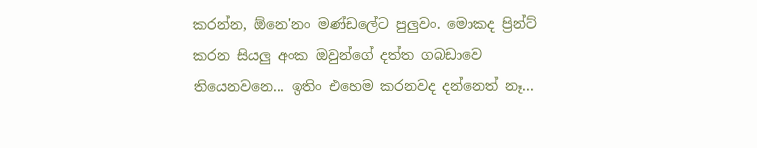කරන්න, ඕනෙ'නං මණ්ඩලේට පුලුවං. මොකද ප්‍රින්ට් කරන සියලු අංක ඔවුන්ගේ දත්ත ගබඩාවෙ තියෙනවනෙ... ඉතිං එහෙම කරනවද දන්නෙත් නෑ...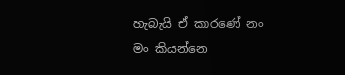හැබැයි ඒ කාරණේ නං මං කියන්නෙ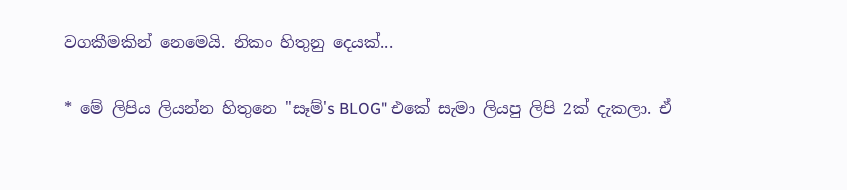වගකීමකින් නෙමෙයි. නිකං හිතුනු දෙයක්...

* මේ ලිපිය ලියන්න හිතුනෙ "සෑම්'s BLOG" එකේ සැමා ලියපු ලිපි 2ක් දැකලා. ඒ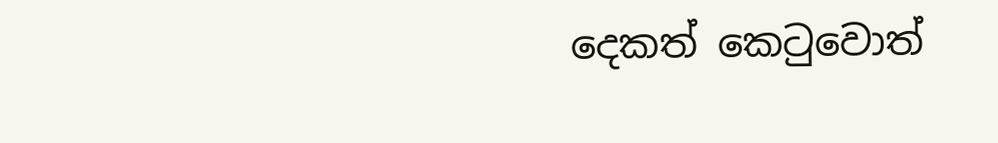දෙකත් කෙ‍ටුවොත්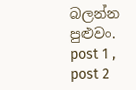බලන්න පුළුවං.
post 1 , post 2